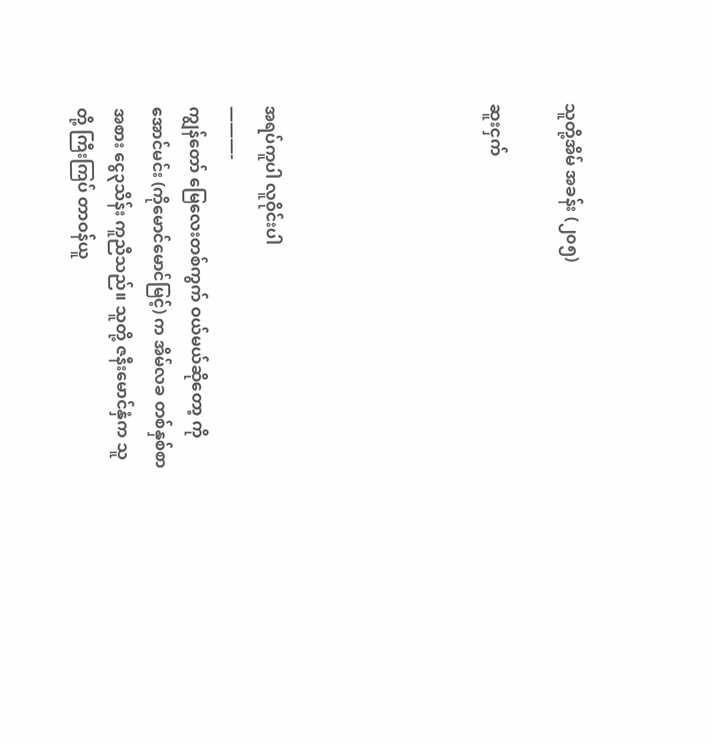သူတို့အိမ် အခန်း (၂၀၅)

ဆူးငှက်





အရပ်ကူပါ လူဝိုင်းပါ
———-
ကျွန်တော် မြေလေးတစ်ကွက် ဝယ်မယ်ဆိုတော့ ကိုအောင်မင်း (ကိုမောင်မောင်မြင့်) က အိမ်လခ တစ်နှစ်စာ အစား ငွေ၃သိန်း ကူညီသည်။ သူတို့ ဇနီးမောင်နှံက သူတို့ ကြီးကြပ် တာဝန်ယူ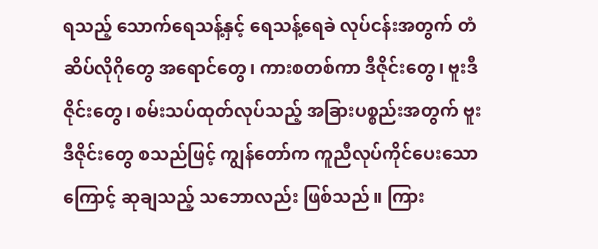ရသည့် သောက်ရေသန့်နှင့် ရေသန့်ရေခဲ လုပ်ငန်းအတွက် တံဆိပ်လိုဂိုတွေ အရောင်တွေ၊ ကားစတစ်ကာ ဒီဇိုင်းတွေ၊ ဗူးဒီဇိုင်းတွေ၊ စမ်းသပ်ထုတ်လုပ်သည့် အခြားပစ္စည်းအတွက် ဗူးဒီဇိုင်းတွေ စသည်ဖြင့် ကျွန်တော်က ကူညီလုပ်ကိုင်ပေးသောကြောင့် ဆုချသည့် သဘောလည်း ဖြစ်သည်။ ကြား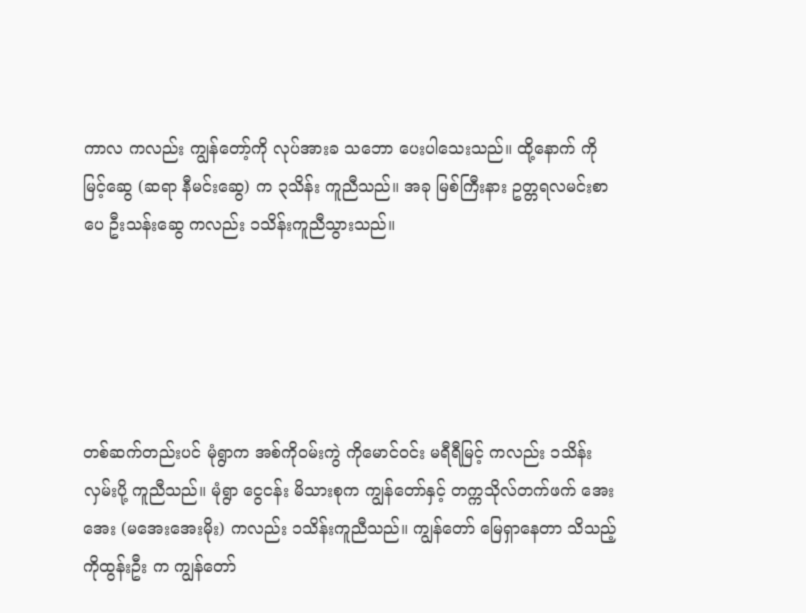ကာလ ကလည်း ကျွန်တော့်ကို လုပ်အားခ သဘော ပေးပါသေးသည်။ ထို့နောက် ကိုမြင့်ဆွေ (ဆရာ နီမင်းဆွေ) က ၃သိန်း ကူညီသည်။ အခု မြစ်ကြီးနား ဥတ္တရလမင်းစာပေ ဦးသန်းဆွေ ကလည်း ၁သိန်းကူညီသွားသည်။





တစ်ဆက်တည်းပင် မုံရွာက အစ်ကိုဝမ်းကွဲ ကိုမောင်ဝင်း မရီရီမြင့် ကလည်း ၁သိန်း လှမ်းပို့ ကူညီသည်။ မုံရွာ ငွေငန်း မိသားစုက ကျွန်တော်နှင့် တက္ကသိုလ်တက်ဖက် အေးအေး (မအေးအေးမိုး) ကလည်း ၁သိန်းကူညီသည်။ ကျွန်တော် မြေရှာနေတာ သိသည့် ကိုထွန်းဦး က ကျွန်တော်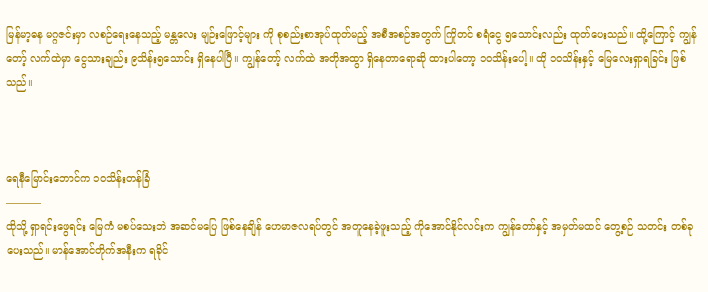မြန်မာ့ဓန မဂ္ဂဇင်းမှာ လစဉ်ရေးနေသည့် မန္တလေး မျဉ်းဖြောင့်များ ကို စုစည်းစာအုပ်ထုတ်မည့် အစီအစဉ်အတွက် ကြိုတင် စရံငွေ ၅သောင်းလည်း ထုတ်ပေးသည်။ ထို့ကြောင့် ကျွန်တော့် လက်ထဲမှာ ငွေသားချည်း ၉သိန်း၅သောင်း ရှိနေပါပြီ။ ကျွန်တော့် လက်ထဲ အတိုအထွာ ရှိနေတာရောဆို ထားပါတော့ ၁၀သိန်းပေါ့။ ထို ၁၀သိန်းနှင့် မြေလေးရှာရခြင်း ဖြစ်သည်။



ရေနီမြောင်းဘောင်က ၁၀သိန်းတန်ခြံ
———–
ထိုသို့ ရှာရင်းဖွေရင်း မြေကံ မစပ်သေးဘဲ အဆင်မပြေ ဖြစ်နေချိန် ဟေမာဇလရပ်တွင် အတူနေခဲ့ဖူးသည့် ကိုအောင်နိုင်လင်းက ကျွန်တော်နှင့် အမှတ်မထင် တွေ့စဉ် သတင်း တစ်ခု ပေးသည်။ မာန်အောင်တိုက်အနီးက ရခိုင်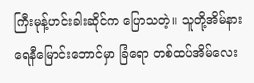ကြီးမုန့်ဟင်းခါးဆိုင်က ပြောသတဲ့။ သူတို့အိမ်နား ရေနီမြောင်းဘောင်မှာ ခြံရော တစ်ထပ်အိမ်လေး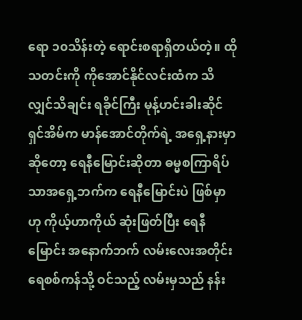ရော ၁၀သိန်းတဲ့ ရောင်းစရာရှိတယ်တဲ့။ ထိုသတင်းကို ကိုအောင်နိုင်လင်းထံက သိလျှင်သိချင်း ရခိုင်ကြီး မုန့်ဟင်းခါးဆိုင်ရှင်အိမ်က မာန်အောင်တိုက်ရဲ့ အရှေ့နားမှာဆိုတော့ ရေနီမြောင်းဆိုတာ ဓမ္မစကြာရိပ်သာအရှေ့ဘက်က ရေနီမြောင်းပဲ ဖြစ်မှာဟု ကိုယ့်ဟာကိုယ် ဆုံးဖြတ်ပြီး ရေနီမြောင်း အနောက်ဘက် လမ်းလေးအတိုင်း ရေစစ်ကန်သို့ ဝင်သည့် လမ်းမှသည် နန်း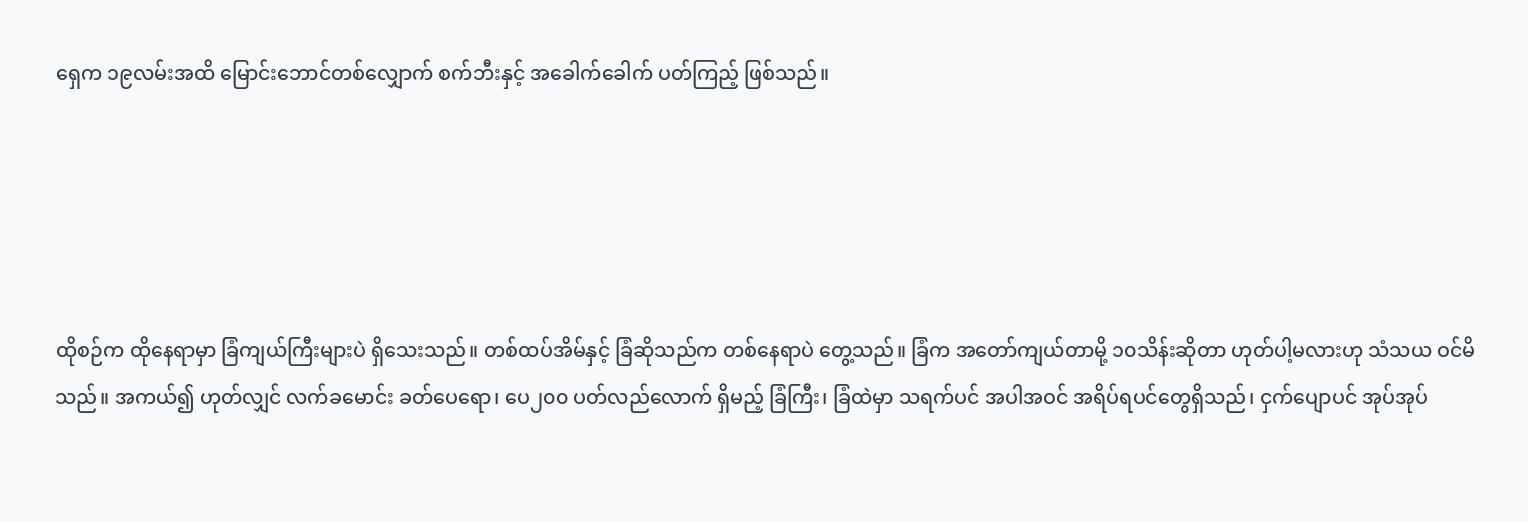ရှေက ၁၉လမ်းအထိ မြောင်းဘောင်တစ်လျှောက် စက်ဘီးနှင့် အခေါက်ခေါက် ပတ်ကြည့် ဖြစ်သည်။





ထိုစဉ်က ထိုနေရာမှာ ခြံကျယ်ကြီးများပဲ ရှိသေးသည်။ တစ်ထပ်အိမ်နှင့် ခြံဆိုသည်က တစ်နေရာပဲ တွေ့သည်။ ခြံက အတော်ကျယ်တာမို့ ၁၀သိန်းဆိုတာ ဟုတ်ပါ့မလားဟု သံသယ ဝင်မိသည်။ အကယ်၍ ဟုတ်လျှင် လက်ခမောင်း ခတ်ပေရော၊ ပေ၂၀၀ ပတ်လည်လောက် ရှိမည့် ခြံကြီး၊ ခြံထဲမှာ သရက်ပင် အပါအဝင် အရိပ်ရပင်တွေရှိသည်၊ ငှက်ပျောပင် အုပ်အုပ်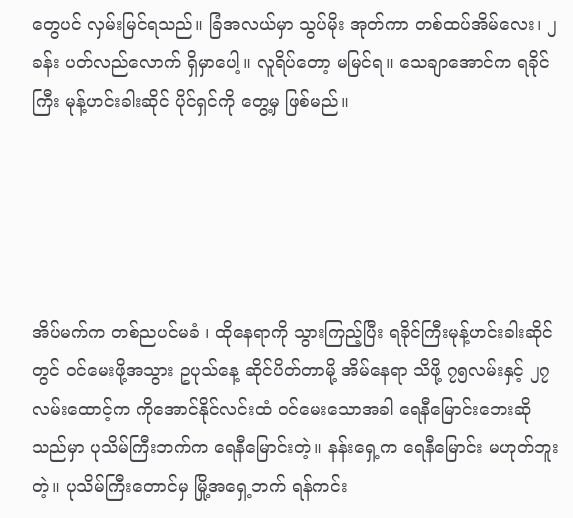တွေပင် လှမ်းမြင်ရသည်။ ခြံအလယ်မှာ သွပ်မိုး အုတ်ကာ တစ်ထပ်အိမ်လေး၊ ၂ခန်း ပတ်လည်လောက် ရှိမှာပေါ့။ လူရိပ်တော့ မမြင်ရ။ သေချာအောင်က ရခိုင်ကြီး မုန့်ဟင်းခါးဆိုင် ပိုင်ရှင်ကို တွေ့မှ ဖြစ်မည်။





အိပ်မက်က တစ်ညပင်မခံ ၊ ထိုနေရာကို သွားကြည့်ပြီး ရခိုင်ကြီးမုန့်ဟင်းခါးဆိုင်တွင် ဝင်မေးဖို့အသွား ဥပုသ်နေ့ ဆိုင်ပိတ်တာမို့ အိမ်နေရာ သိဖို့ ၇၅လမ်းနှင့် ၂၇လမ်းထောင့်က ကိုအောင်နိုင်လင်းထံ ဝင်မေးသောအခါ ရေနီမြောင်းဘေးဆိုသည်မှာ ပုသိမ်ကြီးဘက်က ရေနီမြောင်းတဲ့။ နန်းရှေ့က ရေနီမြောင်း မဟုတ်ဘူးတဲ့။ ပုသိမ်ကြီးတောင်မှ မြို့အရှေ့ဘက် ရန်ကင်း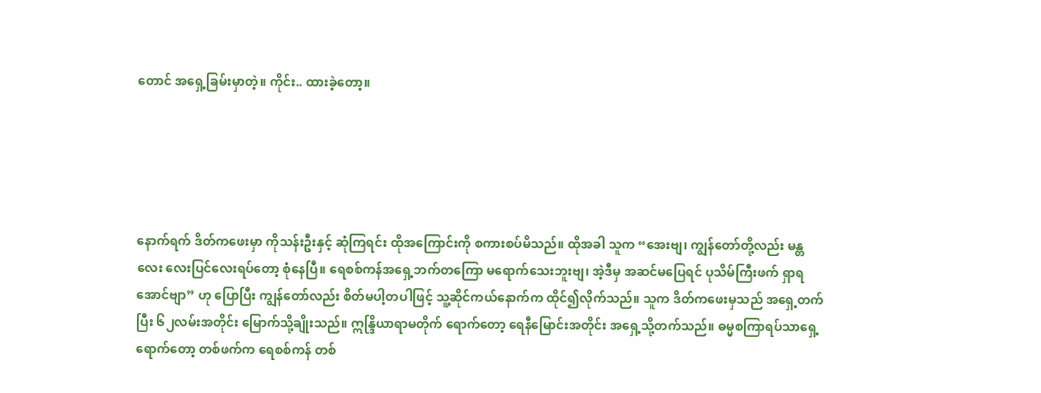တောင် အရှေ့ခြမ်းမှာတဲ့။ ကိုင်း.. ထားခဲ့တော့။





နောက်ရက် ဒိတ်ကဖေးမှာ ကိုသန်းဦးနှင့် ဆုံကြရင်း ထိုအကြောင်းကို စကားစပ်မိသည်။ ထိုအခါ သူက “အေးဗျ၊ ကျွန်တော်တို့လည်း မန္တလေး လေးပြင်လေးရပ်တော့ စုံနေပြီ။ ရေစစ်ကန်အရှေ့ဘက်တကြော မရောက်သေးဘူးဗျ၊ အဲ့ဒီမှ အဆင်မပြေရင် ပုသိမ်ကြီးဖက် ရှာရအောင်ဗျာ” ဟု ပြောပြီး ကျွန်တော်လည်း စိတ်မပါ့တပါဖြင့် သူ့ဆိုင်ကယ်နောက်က ထိုင်၍လိုက်သည်။ သူက ဒိတ်ကဖေးမှသည် အရှေ့တက်ပြီး ၆၂လမ်းအတိုင်း မြောက်သို့ချိုးသည်။ ဣန္ဒြိယာရာမတိုက် ရောက်တော့ ရေနီမြောင်းအတိုင်း အရှေ့သို့တက်သည်။ ဓမ္မစကြာရပ်သာရှေ့ရောက်တော့ တစ်ဖက်က ရေစစ်ကန် တစ်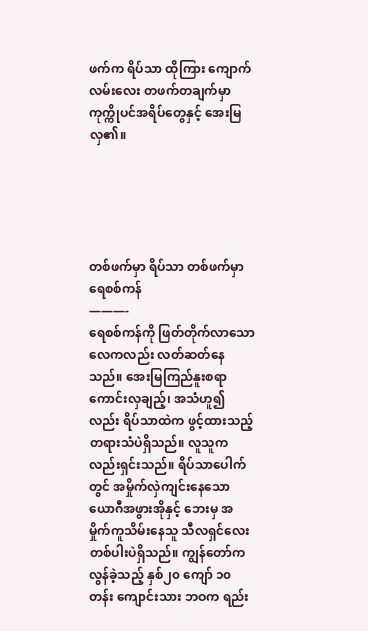ဖက်က ရိပ်သာ ထိုကြား ကျောက်လမ်းလေး တဖက်တချက်မှာ ကုက္ကိုပင်အရိပ်တွေနှင့် အေးမြလှ၏။





တစ်ဖက်မှာ ရိပ်သာ တစ်ဖက်မှာ ရေစစ်ကန်
———-
ရေစစ်ကန်ကို ဖြတ်တိုက်လာသော လေကလည်း လတ်ဆတ်နေသည်။ အေးမြကြည်နူးစရာ ကောင်းလှချည့်၊ အသံဟူ၍လည်း ရိပ်သာထဲက ဖွင့်ထားသည့် တရားသံပဲရှိသည်။ လူသူကလည်းရှင်းသည်။ ရိပ်သာပေါက်တွင် အမှိုက်လှဲကျင်းနေသော ယောဂီအဖွားအိုနှင့် ဘေးမှ အမှိုက်ကူသိမ်းနေသူ သီလရှင်လေး တစ်ပါးပဲရှိသည်။ ကျွန်တော်က လွန်ခဲ့သည့် နှစ်၂၀ ကျော် ၁၀တန်း ကျောင်းသား ဘဝက ရည်း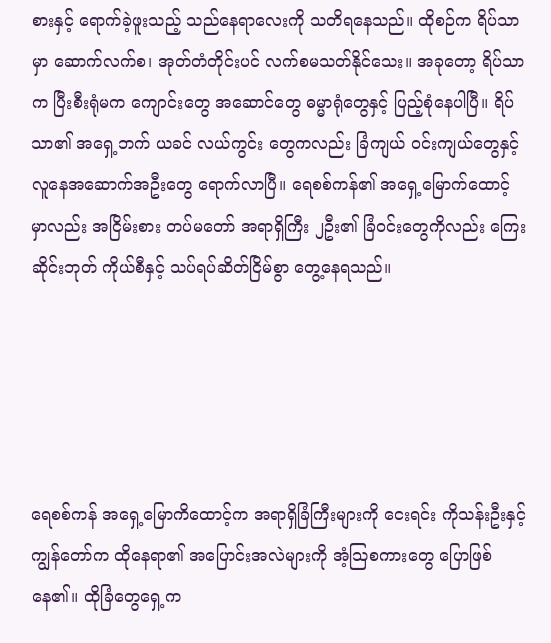စားနှင့် ရောက်ခဲ့ဖူးသည့် သည်နေရာလေးကို သတိရနေသည်။ ထိုစဉ်က ရိပ်သာမှာ ဆောက်လက်စ၊ အုတ်တံတိုင်းပင် လက်စမသတ်နိုင်သေး။ အခုတော့ ရိပ်သာက ပြီးစီးရုံမက ကျောင်းတွေ အဆောင်တွေ ဓမ္မာရုံတွေနှင့် ပြည့်စုံနေပါပြီ။ ရိပ်သာ၏ အရှေ့ဘက် ယခင် လယ်ကွင်း တွေကလည်း ခြံကျယ် ဝင်းကျယ်တွေနှင့် လူနေအဆောက်အဦးတွေ ရောက်လာပြီ။ ရေစစ်ကန်၏ အရှေ့မြောက်ထောင့် မှာလည်း အငြိမ်းစား တပ်မတော် အရာရှိကြီး ၂ဦး၏ ခြံဝင်းတွေကိုလည်း ကြေးဆိုင်းဘုတ် ကိုယ်စီနှင့် သပ်ရပ်ဆိတ်ငြိမ်စွာ တွေ့နေရသည်။





ရေစစ်ကန် အရှေ့မြောကိထောင့်က အရာရှိခြံကြီးများကို ငေးရင်း ကိုသန်းဦးနှင့် ကျွန်တော်က ထိုနေရာ၏ အပြောင်းအလဲများကို အံ့သြစကားတွေ ပြောဖြစ်နေ၏။ ထိုခြံတွေရှေ့က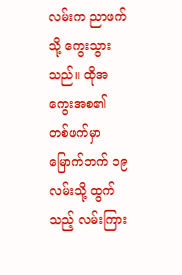လမ်းက ညာဖက်သို့ ကွေးသွားသည်။ ထိုအကွေးအစ၏ တစ်ဖက်မှာ မြောက်ဘက် ၁၉လမ်းသို့ ထွက်သည့် လမ်းကြား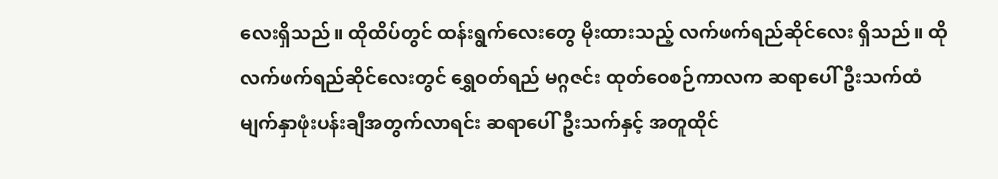လေးရှိသည်။ ထိုထိပ်တွင် ထန်းရွက်လေးတွေ မိုးထားသည့် လက်ဖက်ရည်ဆိုင်လေး ရှိသည်။ ထိုလက်ဖက်ရည်ဆိုင်လေးတွင် ရွှေဝတ်ရည် မဂ္ဂဇင်း ထုတ်ဝေစဉ်ကာလက ဆရာပေါ်ဦးသက်ထံ မျက်နှာဖုံးပန်းချီအတွက်လာရင်း ဆရာပေါ်ဦးသက်နှင့် အတူထိုင်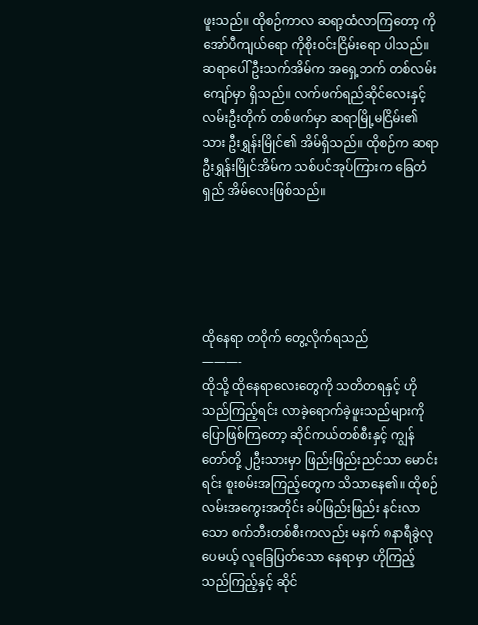ဖူးသည်။ ထိုစဉ်ကာလ ဆရာ့ထံလာကြတော့ ကိုအော်ပီကျယ်ရော ကိုစိုးဝင်းငြိမ်းရော ပါသည်။ ဆရာပေါ်ဦးသက်အိမ်က အရှေ့ဘက် တစ်လမ်းကျော်မှာ ရှိသည်။ လက်ဖက်ရည်ဆိုင်လေးနှင့် လမ်းဦးတိုက် တစ်ဖက်မှာ ဆရာမြို့မငြိမ်း၏သား ဦးရွှန်းမြိုင်၏ အိမ်ရှိသည်။ ထိုစဉ်က ဆရာဦးရွှန်းမြိုင်အိမ်က သစ်ပင်အုပ်ကြားက ခြေတံရှည် အိမ်လေးဖြစ်သည်။





ထိုနေရာ တဝိုက် တွေ့လိုက်ရသည်
———-
ထိုသို့ ထိုနေရာလေးတွေကို သတိတရနှင့် ဟိုသည်ကြည့်ရင်း လာခဲ့ရောက်ခဲ့ဖူးသည်များကို ပြောဖြစ်ကြတော့ ဆိုင်ကယ်တစ်စီးနှင့် ကျွန်တော်တို့ ၂ဦးသားမှာ ဖြည်းဖြည်းညင်သာ မောင်းရင်း စူးစမ်းအကြည့်တွေက သိသာနေ၏။ ထိုစဉ် လမ်းအကွေးအတိုင်း ခပ်ဖြည်းဖြည်း နင်းလာသော စက်ဘီးတစ်စီးကလည်း မနက် ၈နာရီခွဲလုပေမယ့် လူခြေပြတ်သော နေရာမှာ ဟိုကြည့်သည်ကြည့်နှင့် ဆိုင်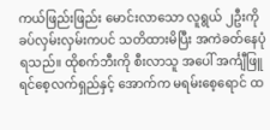ကယ်ဖြည်းဖြည်း မောင်းလာသော လူရွယ် ၂ဦးကို ခပ်လှမ်းလှမ်းကပင် သတိထားမိပြီး အကဲခတ်နေပုံရသည်။ ထိုစက်ဘီးကို စီးလာသူ အပေါ် အင်္ကျီဖြူ ရင်စေ့လက်ရှည်နှင့် အောက်က မရမ်းစေ့ရောင် ထ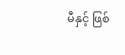မီနှင့် ဖြစ်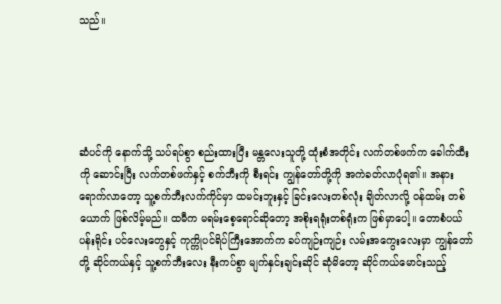သည်။





ဆံပင်ကို နောက်သို့ သပ်ရပ်စွာ စည်းထားပြီး မန္တလေးသူတို့ ထုံးစံအတိုင်း လက်တစ်ဖက်က ခေါက်ထီးကို ဆောင်းပြီး လက်တစ်ဖက်နှင့် စက်ဘီးကို စီးရင်း ကျွန်တော်တို့ကို အကဲခတ်လာပုံရ၏။ အနားရောက်လာတော့ သူ့စက်ဘီးလက်ကိုင်မှာ ထမင်းဘူးနှင့် ခြင်းလေးတစ်လုံး ချိတ်လာလို့ ဝန်ထမ်း တစ်ယောက် ဖြစ်လိမ့်မည်။ ထမီက မရမ်းစေ့ရောင်ဆိုတော့ အစိုးရရုံးတစ်ရုံးက ဖြစ်မှာပေါ့။ တောစံပယ် ပန်းရိုင်း ပင်လေးတွေနှင့် ကုက္ကိုပင်ရိပ်ကြီးအောက်က ခပ်ကျဉ်းကျဉ်း လမ်းအကွေးလေးမှာ ကျွန်တော်တို့ ဆိုင်ကယ်နှင့် သူ့စက်ဘီးလေး နီးကပ်စွာ မျက်နှင်းချင်းဆိုင် ဆုံမိတော့ ဆိုင်ကယ်မောင်းသည့်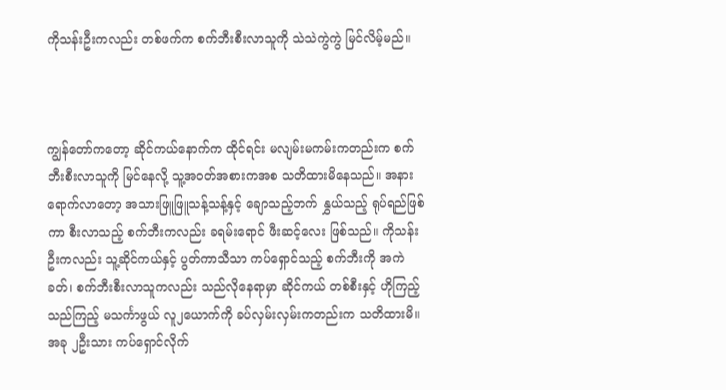ကိုသန်းဦးကလည်း တစ်ဖက်က စက်ဘီးစီးလာသူကို သဲသဲကွဲကွဲ မြင်လိမ့်မည်။



ကျွန်တော်ကတော့ ဆိုင်ကယ်နောက်က ထိုင်ရင်း မလျမ်းမကမ်းကတည်းက စက်ဘီးစီးလာသူကို မြင်နေလို့ သူ့အဝတ်အစားကအစ သတိထားမိနေသည်။ အနားရောက်လာတော့ အသားဖြူဖြူသန့်သန့်နှင့် ချောသည့်ဘက် နွှယ်သည့် ရုပ်ရည်ဖြစ်ကာ စီးလာသည့် စက်ဘီးကလည်း ခရမ်းရောင် ဖီးဆင့်လေး ဖြစ်သည်။ ကိုသန်းဦးကလည်း သူ့ဆိုင်ကယ်နှင့် ပွတ်ကာသီသာ ကပ်ရှောင်သည့် စက်ဘီးကို အကဲခတ်၊ စက်ဘီးစီးလာသူကလည်း သည်လိုနေရာမှာ ဆိုင်ကယ် တစ်စီးနှင့် ဟိုကြည့်သည်ကြည့် မသင်္ကာဖွယ် လူ၂ယောက်ကို ခပ်လှမ်းလှမ်းကတည်းက သတိထားမိ။ အခု ၂ဦးသား ကပ်ရှောင်လိုက်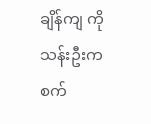ချိန်ကျ ကိုသန်းဦးက စက်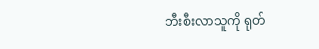ဘီးစီးလာသူကို ရုတ်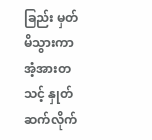ခြည်း မှတ်မိသွားကာ အံ့အားတသင့် နှုတ်ဆက်လိုက်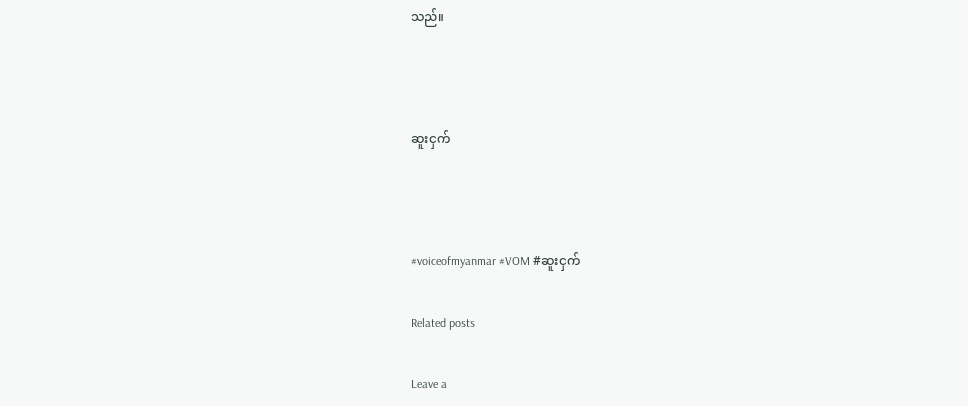သည်။



ဆူးငှက်



#voiceofmyanmar #VOM #ဆူးငှက်

Related posts

Leave a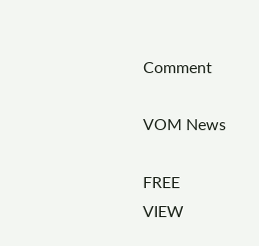Comment

VOM News

FREE
VIEW